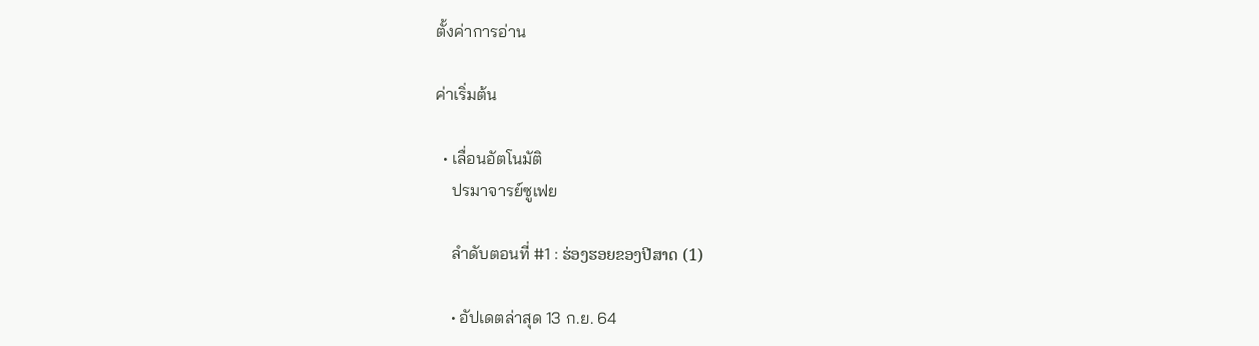ตั้งค่าการอ่าน

ค่าเริ่มต้น

  • เลื่อนอัตโนมัติ
    ปรมาจารย์ซูเฟย

    ลำดับตอนที่ #1 : ຮ່ອງຮອຍຂອງປີສາດ (1)

    • อัปเดตล่าสุด 13 ก.ย. 64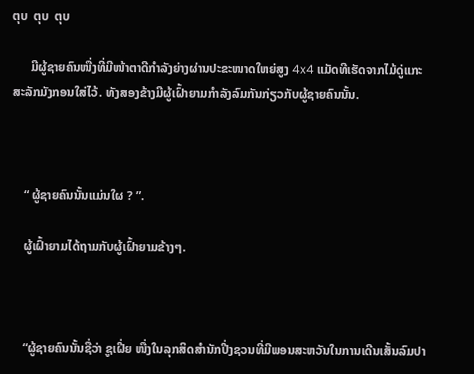ຕຸບ  ຕຸບ  ຕຸບ

      ມີຜູ້ຊາຍຄົນໜື່ງທີ່ມີໜ້າຕາດີກຳລັງຍ່າງຜ່ານປະຂະໜາດໃຫຍ່ສູງ 4x4 ແມັດທີເຮັດຈາກໄມ້ດູ່ແກະສະລັກມັງກອນໃສ່ໄວ້. ທັງສອງຂ້າງມີຜູ້ເຝົ້າຍາມກຳລັງລົມກັນກ່ຽວກັບຜູ້ຊາຍຄົນນັ້ນ.



    “ ຜູ້ຊາຍຄົນນັ້ນແມ່ນໃຜ ? ”.

    ຜູ້ເຝົ້າຍາມໄດ້ຖາມກັບຜູ້ເຝົ້າຍາມຂ້າງໆ.



    “ຜູ້ຊາຍຄົນນັ້ນຊື່ວ່າ ຊູເຝີ່ຍ ໜື່ງໃນລຸກສິດສຳນັກປີ່ງຊວນທີ່ມີພອນສະຫວັນໃນການເດີນເສັ້ນລົມປາ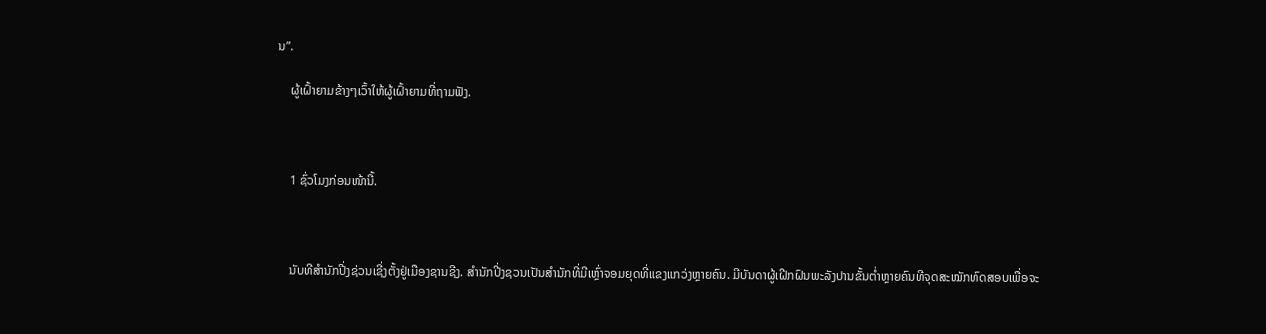ນ”.

    ຜູ້ເຝົ້າຍາມຂ້າງໆເວົ້າໃຫ້ຜູ້ເຝົ້າຍາມທີ່ຖາມຟັງ.



    1 ຊົ່ວໂມງກ່ອນໜ້ານີ້.



    ນັບທີສຳນັກປີ່ງຊ່ວນເຊີ່ງຕັ້ງຢູ່ເມືອງຊານຊີງ. ສຳນັກປີ່ງຊວນເປັນສຳນັກທີ່ມີເຫຼົ່າຈອມຍຸດທີ່ແຂງແກວ່ງຫຼາຍຄົນ. ມີບັນດາຜູ້ເຝີກຝົນພະລັງປານຂັ້ນຕ່ຳຫຼາຍຄົນທີຈຸດສະໝັກທົດສອບເພື່ອຈະ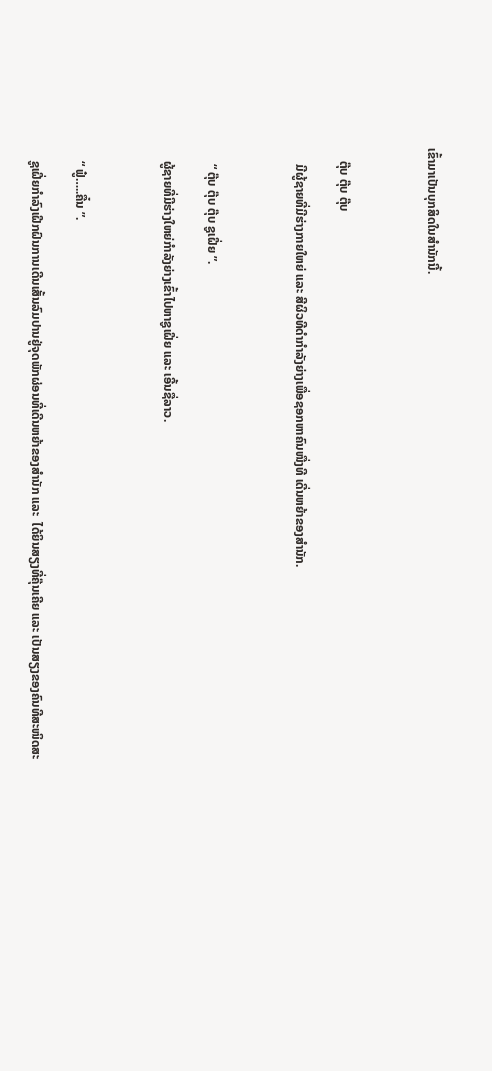ເຂົ້າມາເປັນບຸກສິດໃນສຳນັກນີ້.



    ຕຸ໊ບ ຕຸ໊ບ ຕຸ໊ບ

     ມີຜູ້ຊາຍທີ່ມີຮ່າງກາຍໃຫຍ່ ແລະ ສີຜິວທີດຳກຳລັງຍ່າງເພື່ອຊອກຫາຄົນໜື່ງທີ ເດີ່ນຫຍ້າຂອງສຳນັກ.



     “ ຕຸ໊ບ ຕຸ໊ບ ຕຸ໊ບ ຊູເຝີ່ຍ ”.

    ຜູ້ຊາຍທີ່ມີຮ່າງໃຫຍ່ກຳລັງຍ່າງເຂົ້າໄປຫາຊູເຝີ່ຍ ແລະ ເອີ້ນຊື່ລາວ.



    “ ຟູ໋…..ຄື໋ນ ”.

    ຊູເຝີ່ຍກຳລົງເຝີກຝົນການເດີນເສັ້ນລົມປານຢູ່ຈຸດພັກຜ່ອນທີ່ເດີນຫຍ້າຂອງສຳນັກ ແລະ  ໄດ້ຍິນສຽງທີ່ຄຸ໊ນເຄີຍ ແລະ ເປັນສຽງຂອງຄົນທີສະໜິດສະ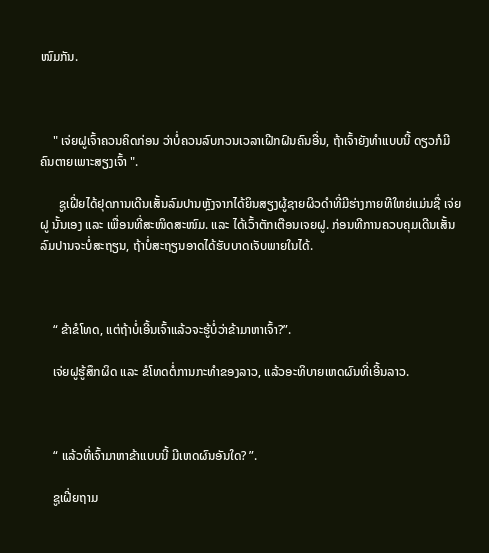ໜົມກັນ.



    " ເຈ່ຍຝູເຈົ້າຄວນຄິດກ່ອນ ວ່າບໍ່ຄວນລົບກວນເວລາເຝີກຝົນຄົນອື່ນ, ຖ້າເຈົ້າຍັງທຳແບບນີ້ ດຽວກໍມີຄົນຕາຍເພາະສຽງເຈົ້າ ".

      ຊູເຝີ່ຍໄດ້ຢຸດການເດີນເສັ້ນລົມປານຫຼັງຈາກໄດ້ຍິນສຽງຜູ້ຊາຍຜິວດຳທີ່ມີຮ່າງກາຍທີໃຫຍ່ແມ່ນຊື່ ເຈ່ຍຝູ ນັ້ນເອງ ແລະ ເພື່ອນທີ່ສະໜິດສະໜົມ. ແລະ ໄດ້ເວົ້າຕັກເຕືອນເຈຍຝູ. ກ່ອນທີການຄວບຄຸມເດີນເສັ້ນລົມປານຈະບໍ່ສະຖຽນ, ຖ້າບໍ່ສະຖຽນອາດໄດ້ຮັບບາດເຈັບພາຍໃນໄດ້.



    “ ຂ້າຂໍໂທດ, ແຕ່ຖ້າບໍ່ເອີ້ນເຈົ້າແລ້ວຈະຮູ້ບໍ່ວ່າຂ້າມາຫາເຈົ້າ?”.

    ເຈ່ຍຝູຮູ້ສຶກຜິດ ແລະ ຂໍໂທດຕໍ່ການກະທຳຂອງລາວ, ແລ້ວອະທິບາຍເຫດຜົນທີ່ເອີ້ນລາວ.



    “ ແລ້ວທີ່ເຈົ້າມາຫາຂ້າແບບນີ້ ມີເຫດຜົນອັນໃດ? ”.

    ຊູເຝີ່ຍຖາມ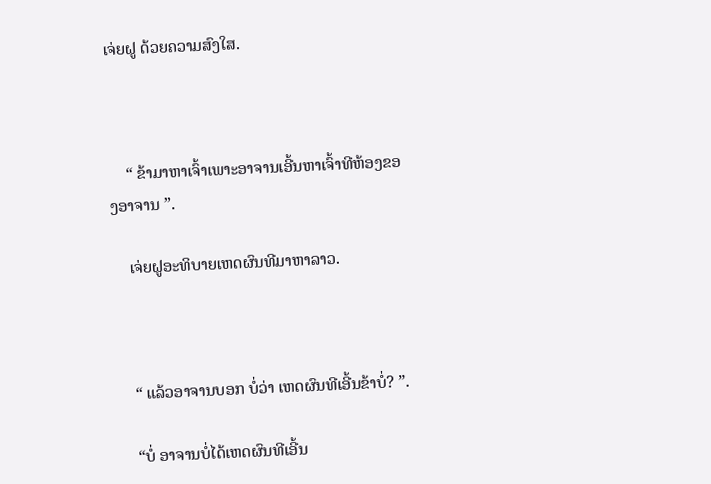ເຈ່ຍຝູ ດ້ວຍຄວາມສົງໃສ.



    “ ຂ້າມາຫາເຈົ້າເພາະອາຈານເອີ້ນຫາເຈົ້າທີຫ້ອງຂອງອາຈານ ”.

    ເຈ່ຍຝູອະທິບາຍເຫດຜົນທີມາຫາລາວ.



    “ ແລ້ວອາຈານບອກ ບໍ່ວ່າ ເຫດຜົນທີເອີ້ນຂ້າບໍ່? ”.

    “ບໍ່ ອາຈານບໍ່ໄດ້ເຫດຜົນທີເອີ້ນ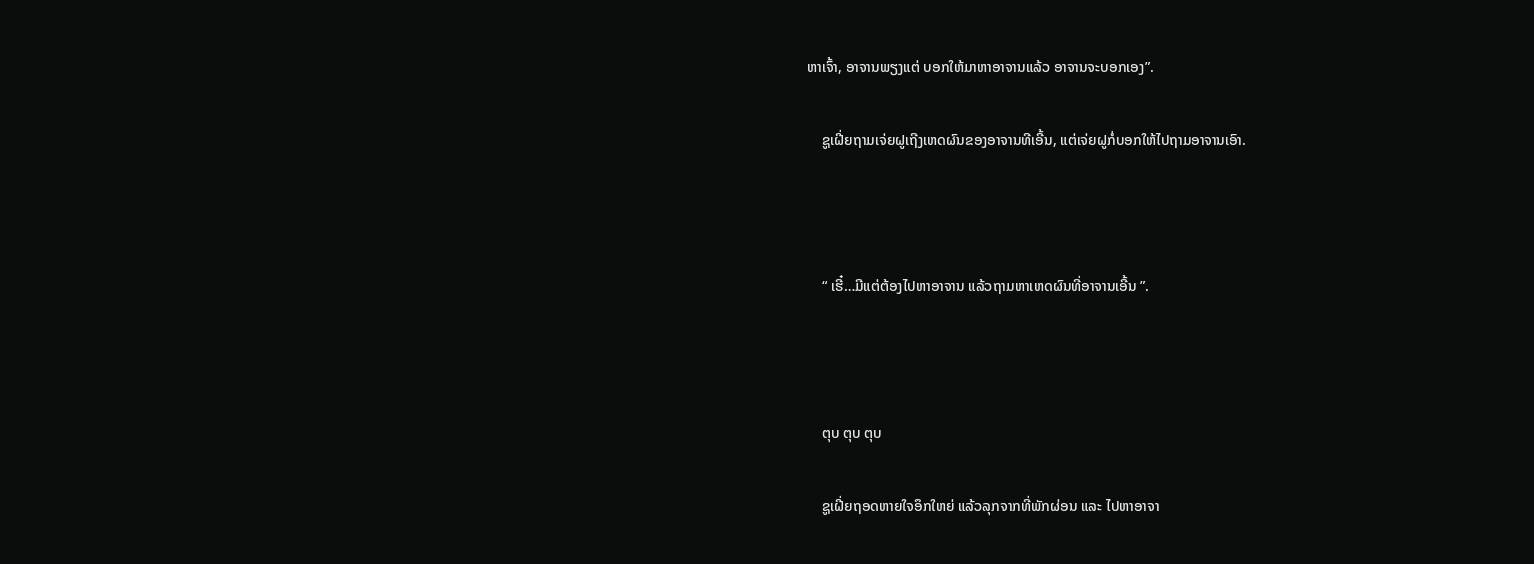ຫາເຈົ້າ, ອາຈານພຽງແຕ່ ບອກໃຫ້ມາຫາອາຈານແລ້ວ ອາຈານຈະບອກເອງ”.

    ຊູເຝີ່ຍຖາມເຈ່ຍຝູເຖີງເຫດຜົນຂອງອາຈານທີເອີ້ນ, ແຕ່ເຈ່ຍຝູກໍ່ບອກໃຫ້ໄປຖາມອາຈານເອົາ.



    “ ເຮີ໋…ມີແຕ່ຕ້ອງໄປຫາອາຈານ ແລ້ວຖາມຫາເຫດຜົນທີ່ອາຈານເອີ້ນ ”.



    ຕຸບ ຕຸບ ຕຸບ

    ຊູເຝີ່ຍຖອດຫາຍໃຈອຶກໃຫຍ່ ແລ້ວລຸກຈາກທີ່ພັກຜ່ອນ ແລະ ໄປຫາອາຈາ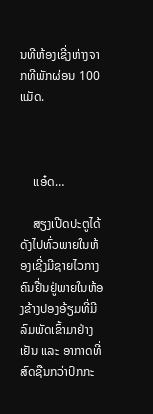ນທີຫ້ອງເຊີ່ງຫ່າງຈາກທີພັກຜ່ອນ 100 ແມັດ.



    ແອ໋ດ…

    ສຽງເປີດປະຕູໄດ້ດັງໄປທົ່ວພາຍໃນຫ້ອງເຊີ່ງມີຊາຍໄວກາງຄົນຢື່ນຢູ່ພາຍໃນຫ້ອງຂ້າງປອງອ້ຽມທີ່ມີລົມພັດເຂົ້າມາຢ່າງເຢັນ ແລະ ອາກາດທີ່ສົດຊືນກວ່າປົກກະ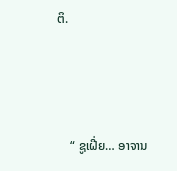ຕິ.



    “ ຊູເຝີ່ຍ… ອາຈານ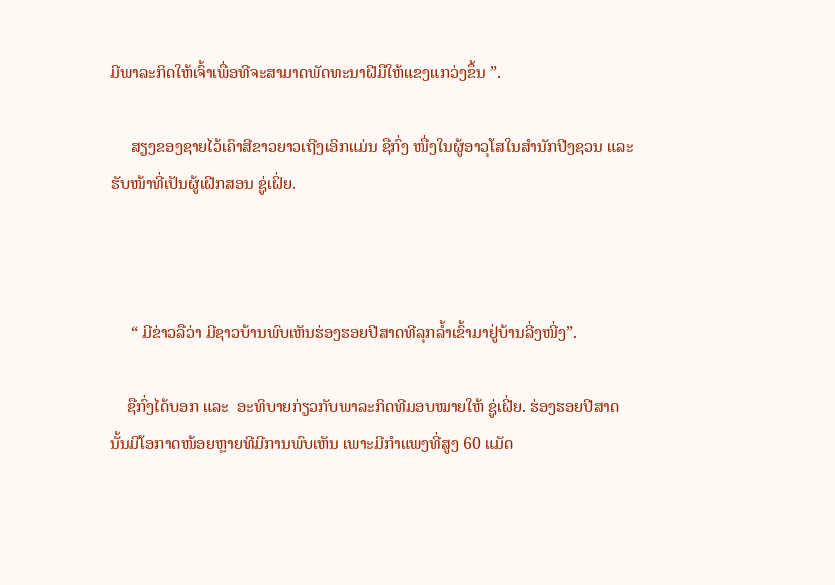ມີພາລະກິດໃຫ້ເຈົ້າເພື່ອທີຈະສາມາດພັດທະນາຝີມືໃຫ້ແຂງແກວ່ງຂຶ້ນ ”.

     ສຽງຂອງຊາຍໄວ້ເຄົາສີຂາວຍາວເຖີງເອິກແມ່ນ ຊືກົ່ງ ໜື່ງໃນຜູ້ອາວຸໂສໃນສຳນັກປີງຊວນ ແລະ ຮັບໜ້າທີ່ເປັນຜູ້ເຝີກສອນ ຊູ່ເຝິ່ຍ.



     “ ມີຂ່າວລືວ່າ ມີຊາວບ້ານພົບເຫັນຮ່ອງຮອຍປີສາດທີລຸກລ້ຳເຂົ້າມາຢູ່ບ້ານລີ່ງໜີ່ງ”.

    ຊືກົ່ງໄດ້ບອກ ແລະ  ອະທິບາຍກ່ຽວກັບພາລະກິດທີມອບໝາຍໃຫ້ ຊູ່ເຝີ່ຍ. ຮ່ອງຮອຍປີສາດນັ້ນມີໂອກາດໜ້ອຍຫຼາຍທີມີການພົບເຫັນ ເພາະມີກຳແພງທີ່ສູງ 60 ແມັດ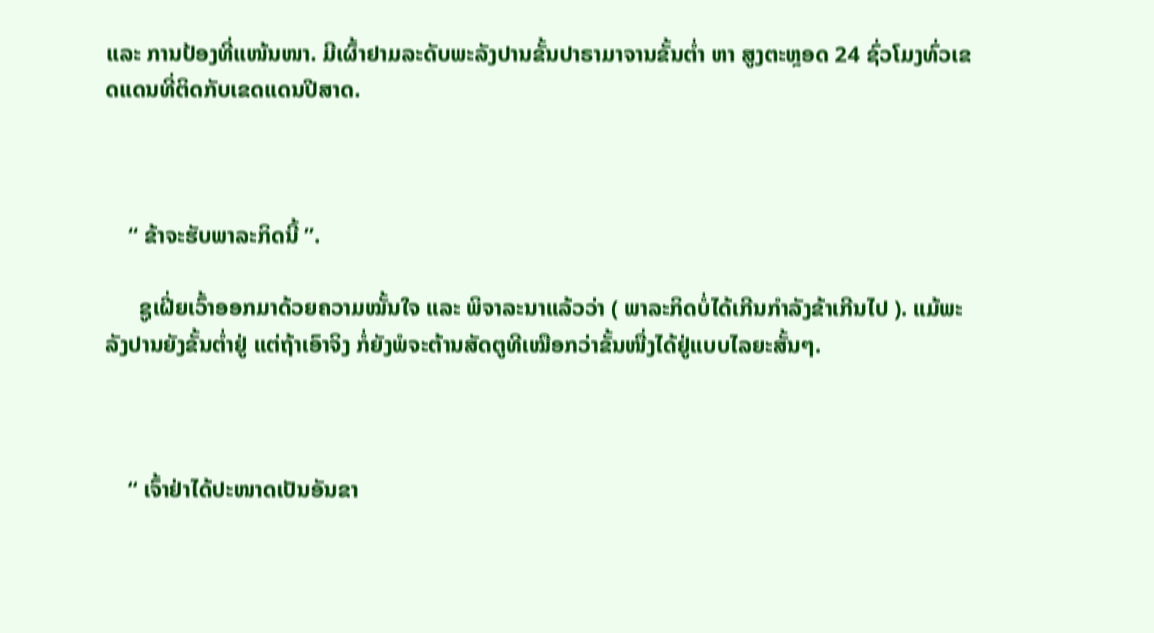ແລະ ການປ້ອງທີ່ແໜ້ນໜາ. ມີເຜົ້າຢາມລະດັບພະລັງປານຂັ້ນປາຣາມາຈານຂັ້ນຕ່ຳ ຫາ ສູງຕະຫຼອດ 24 ຊົ່ວໂມງທົ່ວເຂດແດນທີ່ຕິດກັບເຂດແດນປີສາດ.



    “ ຂ້າຈະຮັບພາລະກິດນີ້ ”.

      ຊູເຝີ່ຍເວົ້າອອກມາດ້ວຍຄວາມໝັ້ນໃຈ ແລະ ພິຈາລະນາແລ້ວວ່າ ( ພາລະກິດບໍ່ໄດ້ເກີນກຳລັງຂ້າເກີນໄປ ). ແມ້ພະລັງປານຍັງຂັ້ນຕ່ຳຢູ່ ແຕ່ຖ້າເອົາຈິງ ກໍ່ຍັງພໍຈະຕ້ານສັດຕູທີເໝືອກວ່າຂັ້ນໜື່ງໄດ້ຢູ່ແບບໄລຍະສັ້ນໆ.



    “ ເຈົ້າຢ່າໄດ້ປະໜາດເປັນອັນຂາ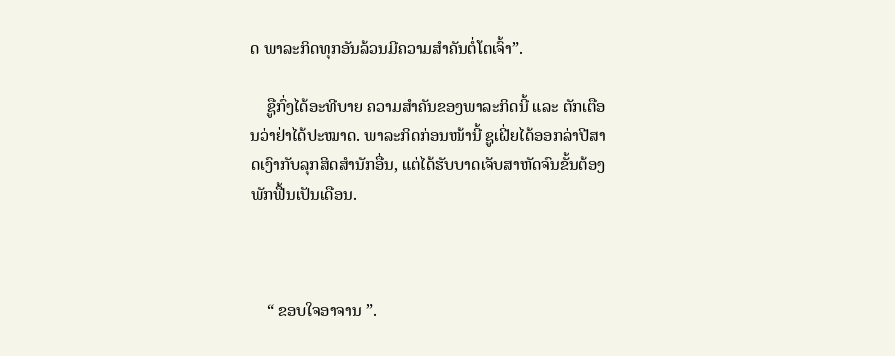ດ ພາລະກິດທຸກອັນລ້ວນມີຄວາມສຳຄັນຕໍ່ໂຕເຈົ້າ”.

    ຊູືກົ່ງໄດ້ອະທີບາຍ ຄວາມສຳຄັນຂອງພາລະກິດນີ້ ແລະ ຕັກເຕືອນວ່າຢ່າໄດ້ປະໝາດ. ພາລະກິດກ່ອນໜ້ານີ້ ຊູເຝີ່ຍໄດ້ອອກລ່າປີສາດເງົາກັບລຸກສິດສຳນັກອື່ນ, ແຕ່ໄດ້ຮັບບາດເຈັບສາຫັດຈົນຂັ້ນຕ້ອງພັກຟື້ນເປັນເດືອນ.



    “ ຂອບໃຈອາຈານ ”.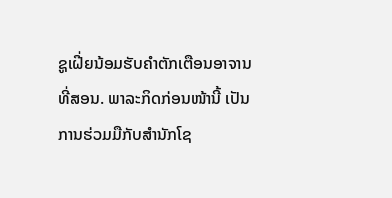ຊູເຝີ່ຍນ້ອມຮັບຄຳຕັກເຕືອນອາຈານທີ່ສອນ. ພາລະກິດກ່ອນໜ້ານີ້ ເປັນການຮ່ວມມືກັບສຳນັກໂຊ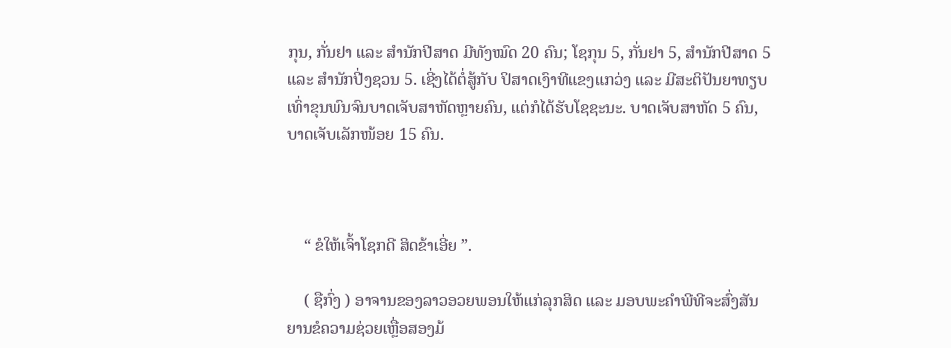ກຸນ, ກັ່ນຢາ ແລະ ສຳນັກປີສາດ ມີທັງໝົດ 20 ຄົນ; ໂຊກຸນ 5, ກັ່ນຢາ 5, ສຳນັກປີສາດ 5 ແລະ ສຳນັກປີ່ງຊວນ 5. ເຊີ່ງໄດ້ຕໍ່ສູ້ກັບ ປິສາດເງົາທີແຂງແກວ່ງ ແລະ ມີສະຕິປັນຍາທຽບເທົ່າຂຸນພົນຈົນບາດເຈັບສາຫັດຫຼາຍຄົນ, ແຕ່ກໍໄດ້ຮັບໂຊຊະນະ. ບາດເຈັບສາຫັດ 5 ຄົນ, ບາດເຈັບເລັກໜ້ອຍ 15 ຄົນ.



    “ ຂໍໃຫ້ເຈົ້າໂຊກດີ ສິດຂ້າເອີ່ຍ ”.

    ( ຊືກົ່ງ ) ອາຈານຂອງລາວອວຍພອນໃຫ້ແກ່ລຸກສິດ ແລະ ມອບພະຄຳພີທີຈະສົ່ງສັນຍານຂໍຄວາມຊ່ວຍເຫຼື່ອສອງມ້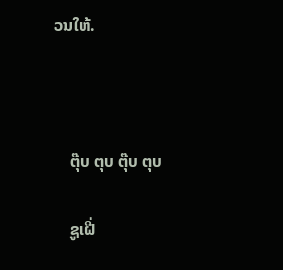ວນໃຫ້.



    ຕຸ໊ບ ຕຸບ ຕຸ໊ບ ຕຸບ

    ຊູເຝີ່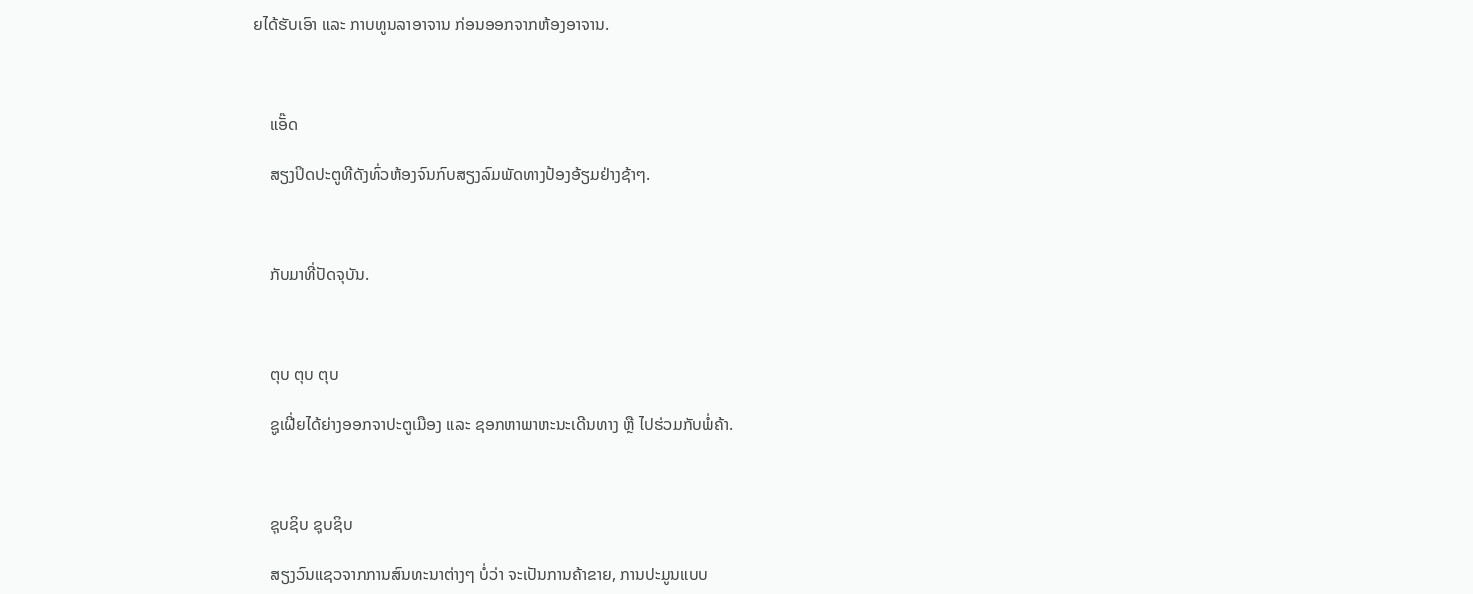ຍໄດ້ຮັບເອົາ ແລະ ກາບທູນລາອາຈານ ກ່ອນອອກຈາກຫ້ອງອາຈານ.



    ແອັ໊ດ

    ສຽງປິດປະຕູທີດັງທົ່ວຫ້ອງຈົນກົບສຽງລົມພັດທາງປ້ອງອ້ຽມຢ່າງຊ້າໆ.



    ກັບມາທີ່ປັດຈຸບັນ.



    ຕຸບ ຕຸບ ຕຸບ

    ຊູເຝີ່ຍໄດ້ຍ່າງອອກຈາປະຕູເມືອງ ແລະ ຊອກຫາພາຫະນະເດີນທາງ ຫຼື ໄປຮ່ວມກັບພໍ່ຄ້າ.



    ຊຸບຊິບ ຊຸບຊິບ

    ສຽງວົນແຊວຈາກການສົນທະນາຕ່າງໆ ບໍ່ວ່າ ຈະເປັນການຄ້າຂາຍ, ການປະມູນແບບ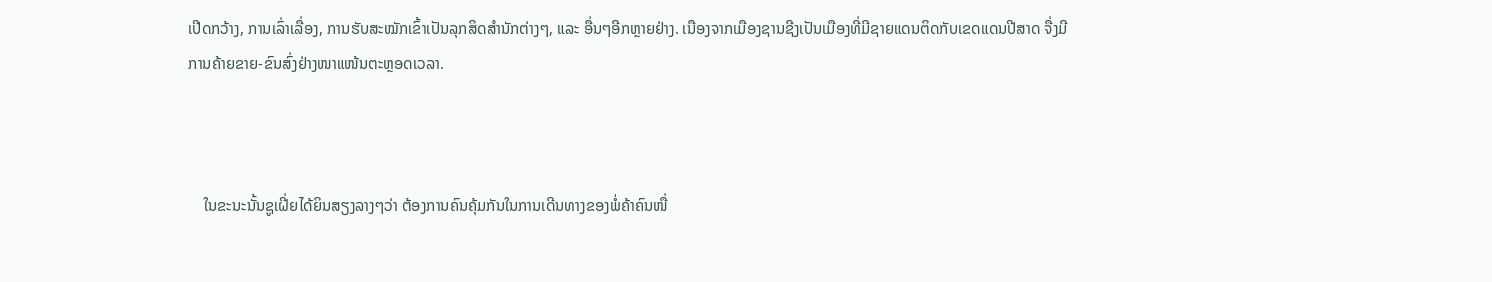ເປີດກວ້າງ, ການເລົ່າເລື່ອງ, ການຮັບສະໝັກເຂົ້າເປັນລຸກສິດສຳນັກຕ່າງໆ, ແລະ ອື່ນໆອີກຫຼາຍຢ່າງ. ເນືອງຈາກເມືອງຊານຊີງເປັນເມືອງທີ່ມີຊາຍແດນຕິດກັບເຂດແດນປີສາດ ຈື່ງມີການຄ້າຍຂາຍ-ຂົນສົ່ງຢ່າງໜາແໜ້ນຕະຫຼອດເວລາ.



    ໃນຂະນະນັ້ນຊູເຝີ່ຍໄດ້ຍິນສຽງລາງໆວ່າ ຕ້ອງການຄົນຄຸ້ມກັນໃນການເດີນທາງຂອງພໍ່ຄ້າຄົນໜື່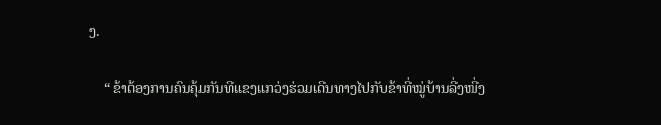ງ.

    “ ຂ້າຕ້ອງການຄົນຄຸ້ມກັນທີແຂງແກວ່ງຮ່ວມເດີນທາງໄປກັບຂ້າທີ່ໝູ່ບ້ານລີ່ງໜີ່ງ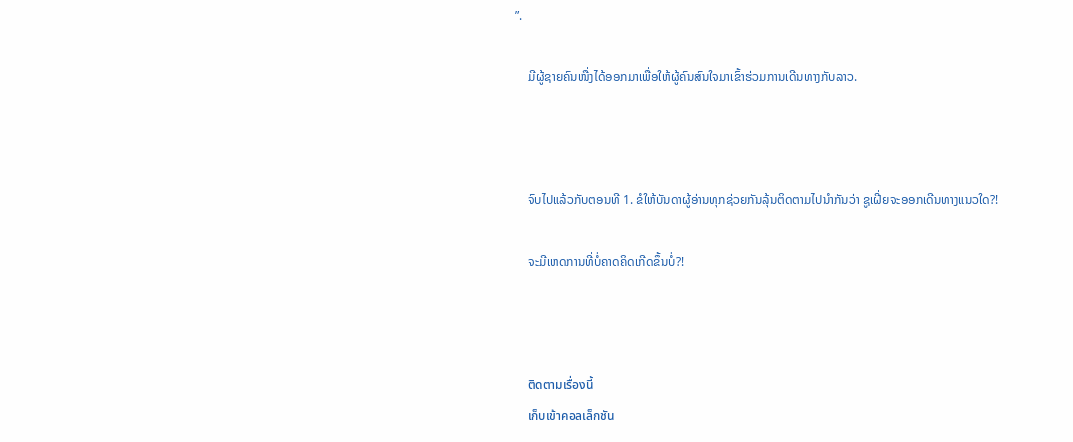”.

    ມີຜູ້ຊາຍຄົນໜື່ງໄດ້ອອກມາເພື່ອໃຫ້ຜູ້ຄົນສົນໃຈມາເຂົ້າຮ່ວມການເດີນທາງກັບລາວ.



    ຈົບໄປແລ້ວກັບຕອນທີ 1. ຂໍໃຫ້ບັນດາຜູ້ອ່ານທຸກຊ່ວຍກັນລຸ້ນຕິດຕາມໄປນຳກັນວ່າ ຊູເຝີ່ຍຈະອອກເດີນທາງແນວໃດ?!

    ຈະມີເຫດການທີ່ບໍ່ຄາດຄິດເກີດຂຶ້ນບໍ່?!



    ติดตามเรื่องนี้
    เก็บเข้าคอลเล็กชัน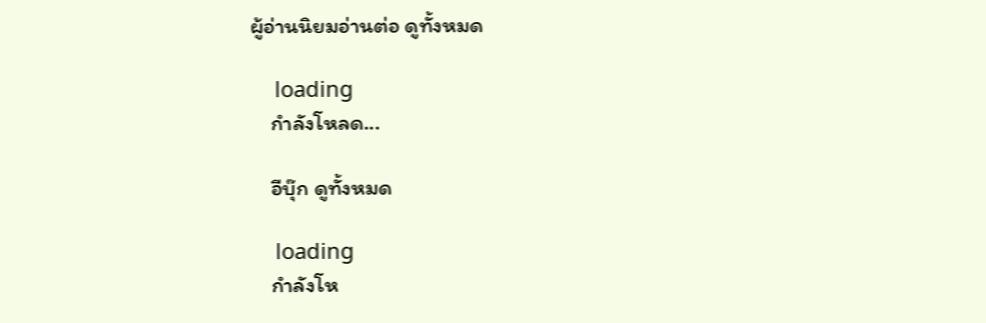ผู้อ่านนิยมอ่านต่อ ดูทั้งหมด

    loading
    กำลังโหลด...

    อีบุ๊ก ดูทั้งหมด

    loading
    กำลังโห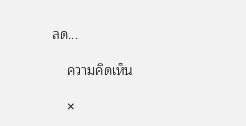ลด...

    ความคิดเห็น

    ×